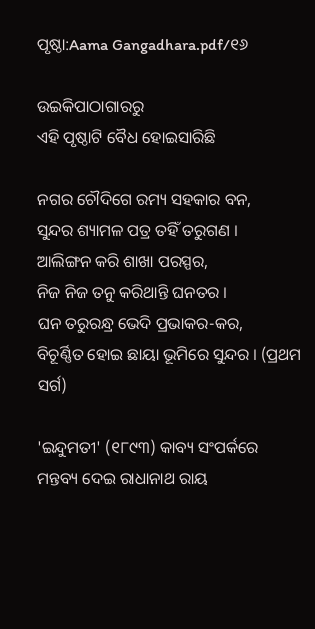ପୃଷ୍ଠା:Aama Gangadhara.pdf/୧୬

ଉଇକିପାଠାଗାର‌ରୁ
ଏହି ପୃଷ୍ଠାଟି ବୈଧ ହୋଇସାରିଛି

ନଗର ଚୌଦିଗେ ରମ୍ୟ ସହକାର ବନ,
ସୁନ୍ଦର ଶ୍ୟାମଳ ପତ୍ର ତହିଁ ତରୁଗଣ ।
ଆଲିଙ୍ଗନ କରି ଶାଖା ପରସ୍ପର,
ନିଜ ନିଜ ତନୁ କରିଥାନ୍ତି ଘନତର ।
ଘନ ତରୁରନ୍ଧ୍ର ଭେଦି ପ୍ରଭାକର-କର,
ବିଚୂର୍ଣ୍ଣିତ ହୋଇ ଛାୟା ଭୂମିରେ ସୁନ୍ଦର । (ପ୍ରଥମ ସର୍ଗ)

'ଇନ୍ଦୁମତୀ' (୧୮୯୩) କାବ୍ୟ ସଂପର୍କରେ ମନ୍ତବ୍ୟ ଦେଇ ରାଧାନାଥ ରାୟ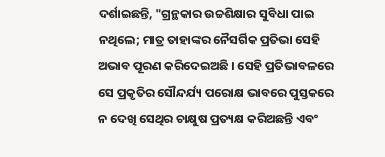ଦର୍ଶାଇଛନ୍ତି, "ଗ୍ରନ୍ଥକାର ଉଚ୍ଚଶିକ୍ଷାର ସୁବିଧା ପାଇ ନଥିଲେ; ମାତ୍ର ତାହାଙ୍କର ନୈସର୍ଗିକ ପ୍ରତିଭା ସେହି ଅଭାବ ପୂରଣ କରିଦେଇଅଛି । ସେହି ପ୍ରତିଭାବଳରେ ସେ ପ୍ରକୃତିର ସୌନ୍ଦର୍ଯ୍ୟ ପରୋକ୍ଷ ଭାବରେ ପୁସ୍ତକରେ ନ ଦେଖି ସେଥିର ଚାକ୍ଷୁଷ ପ୍ରତ୍ୟକ୍ଷ କରିଅଛନ୍ତି ଏବଂ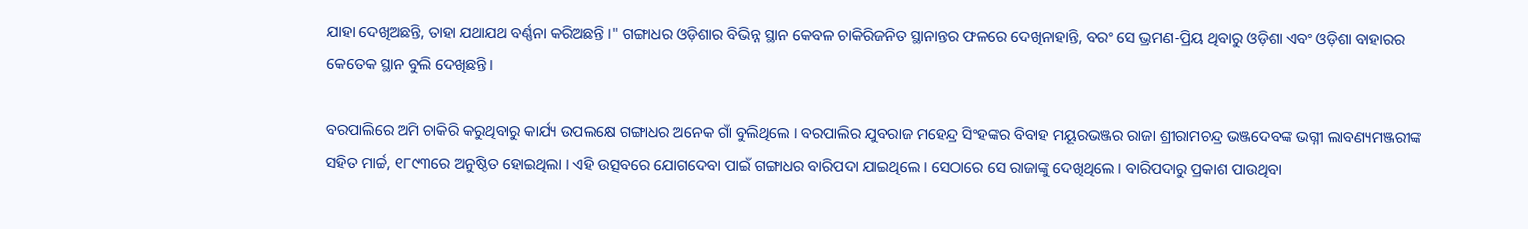ଯାହା ଦେଖିଅଛନ୍ତି, ତାହା ଯଥାଯଥ ବର୍ଣ୍ଣନା କରିଅଛନ୍ତି ।" ଗଙ୍ଗାଧର ଓଡ଼ିଶାର ବିଭିନ୍ନ ସ୍ଥାନ କେବଳ ଚାକିରିଜନିତ ସ୍ଥାନାନ୍ତର ଫଳରେ ଦେଖିନାହାନ୍ତି, ବରଂ ସେ ଭ୍ରମଣ-ପ୍ରିୟ ଥିବାରୁ ଓଡ଼ିଶା ଏବଂ ଓଡ଼ିଶା ବାହାରର କେତେକ ସ୍ଥାନ ବୁଲି ଦେଖିଛନ୍ତି।

ବରପାଲିରେ ଅମି ଚାକିରି କରୁଥିବାରୁ କାର୍ଯ୍ୟ ଉପଲକ୍ଷେ ଗଙ୍ଗାଧର ଅନେକ ଗାଁ ବୁଲିଥିଲେ । ବରପାଲିର ଯୁବରାଜ ମହେନ୍ଦ୍ର ସିଂହଙ୍କର ବିବାହ ମୟୂରଭଞ୍ଜର ରାଜା ଶ୍ରୀରାମଚନ୍ଦ୍ର ଭଞ୍ଜଦେବଙ୍କ ଭଗ୍ନୀ ଲାବଣ୍ୟମଞ୍ଜରୀଙ୍କ ସହିତ ମାର୍ଚ୍ଚ, ୧୮୯୩ରେ ଅନୁଷ୍ଠିତ ହୋଇଥିଲା । ଏହି ଉତ୍ସବରେ ଯୋଗଦେବା ପାଇଁ ଗଙ୍ଗାଧର ବାରିପଦା ଯାଇଥିଲେ । ସେଠାରେ ସେ ରାଜାଙ୍କୁ ଦେଖିଥିଲେ । ବାରିପଦାରୁ ପ୍ରକାଶ ପାଉଥିବା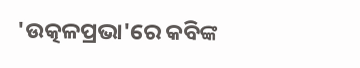'ଉତ୍କଳପ୍ରଭା'ରେ କବିଙ୍କ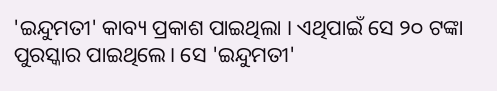'ଇନ୍ଦୁମତୀ' କାବ୍ୟ ପ୍ରକାଶ ପାଇଥିଲା । ଏଥିପାଇଁ ସେ ୨୦ ଟଙ୍କା ପୁରସ୍କାର ପାଇଥିଲେ। ସେ 'ଇନ୍ଦୁମତୀ'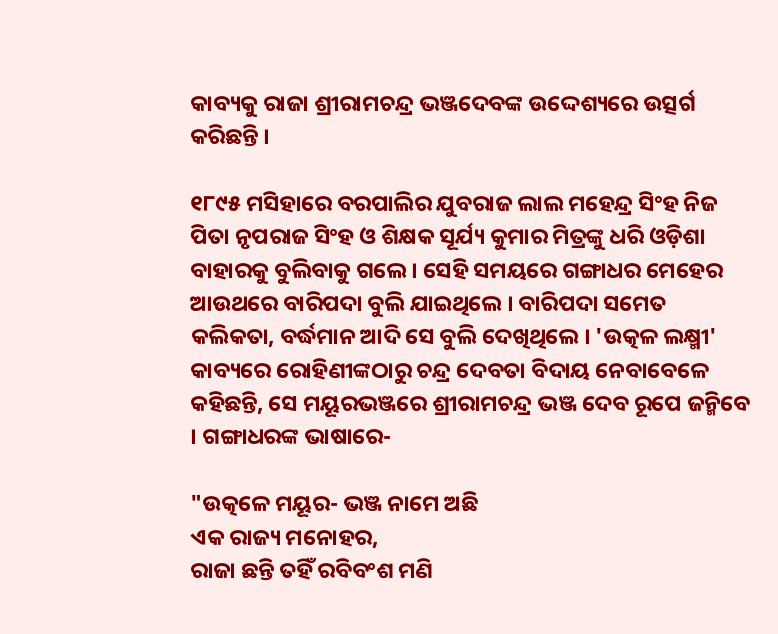କାବ୍ୟକୁ ରାଜା ଶ୍ରୀରାମଚନ୍ଦ୍ର ଭଞ୍ଜଦେବଙ୍କ ଉଦ୍ଦେଶ୍ୟରେ ଉତ୍ସର୍ଗ କରିଛନ୍ତି ।

୧୮୯୫ ମସିହାରେ ବରପାଲିର ଯୁବରାଜ ଲାଲ ମହେନ୍ଦ୍ର ସିଂହ ନିଜ ପିତା ନୃପରାଜ ସିଂହ ଓ ଶିକ୍ଷକ ସୂର୍ଯ୍ୟ କୁମାର ମିତ୍ରଙ୍କୁ ଧରି ଓଡ଼ିଶା ବାହାରକୁ ବୁଲିବାକୁ ଗଲେ । ସେହି ସମୟରେ ଗଙ୍ଗାଧର ମେହେର ଆଉଥରେ ବାରିପଦା ବୁଲି ଯାଇଥିଲେ । ବାରିପଦା ସମେତ କଲିକତା, ବର୍ଦ୍ଧମାନ ଆଦି ସେ ବୁଲି ଦେଖିଥିଲେ । 'ଉତ୍କଳ ଲକ୍ଷ୍ମୀ' କାବ୍ୟରେ ରୋହିଣୀଙ୍କଠାରୁ ଚନ୍ଦ୍ର ଦେବତା ବିଦାୟ ନେବାବେଳେ କହିଛନ୍ତି, ସେ ମୟୂରଭଞ୍ଜରେ ଶ୍ରୀରାମଚନ୍ଦ୍ର ଭଞ୍ଜ ଦେବ ରୂପେ ଜନ୍ମିବେ । ଗଙ୍ଗାଧରଙ୍କ ଭାଷାରେ-

"ଉତ୍କଳେ ମୟୂର- ଭଞ୍ଜ ନାମେ ଅଛି
ଏକ ରାଜ୍ୟ ମନୋହର,
ରାଜା ଛନ୍ତି ତହିଁ ରବିବଂଶ ମଣି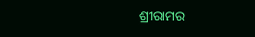ଶ୍ରୀରାମର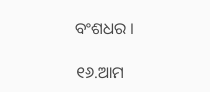ବଂଶଧର ।

୧୬.ଆମ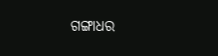ଗଙ୍ଗାଧର